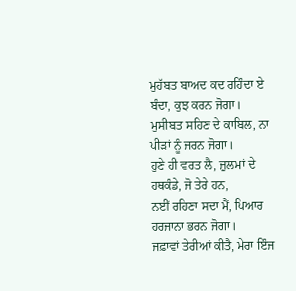ਮੁਹੱਬਤ ਬਾਅਦ ਕਦ ਰਹਿੰਦਾ ਏ ਬੰਦਾ, ਕੁਝ ਕਰਨ ਜੋਗਾ।
ਮੁਸੀਬਤ ਸਹਿਣ ਦੇ ਕਾਬਿਲ, ਨਾ ਪੀੜਾਂ ਨੂੰ ਜਰਨ ਜੋਗਾ।
ਹੁਣੇ ਹੀ ਵਰਤ ਲੈ, ਜ਼ੁਲਮਾਂ ਦੇ ਹਥਕੰਡੇ, ਜੋ ਤੇਰੇ ਹਨ,
ਨਈਂ ਰਹਿਣਾ ਸਦਾ ਮੈਂ, ਪਿਆਰ ਹਰਜਾਨਾ ਭਰਨ ਜੋਗਾ।
ਜਫ਼ਾਵਾਂ ਤੇਰੀਆਂ ਕੀਤੈ, ਮੇਰਾ ਇੰਜ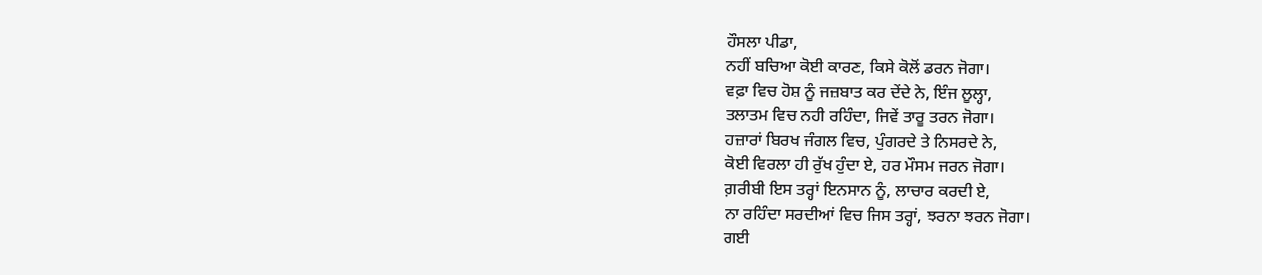ਹੌਸਲਾ ਪੀਡਾ,
ਨਹੀਂ ਬਚਿਆ ਕੋਈ ਕਾਰਣ, ਕਿਸੇ ਕੋਲੋਂ ਡਰਨ ਜੋਗਾ।
ਵਫ਼ਾ ਵਿਚ ਹੋਸ਼ ਨੂੰ ਜਜ਼ਬਾਤ ਕਰ ਦੇਂਦੇ ਨੇ, ਇੰਜ ਲੂਲ੍ਹਾ,
ਤਲਾਤਮ ਵਿਚ ਨਹੀ ਰਹਿੰਦਾ, ਜਿਵੇਂ ਤਾਰੂ ਤਰਨ ਜੋਗਾ।
ਹਜ਼ਾਰਾਂ ਬਿਰਖ ਜੰਗਲ ਵਿਚ, ਪੁੰਗਰਦੇ ਤੇ ਨਿਸਰਦੇ ਨੇ,
ਕੋਈ ਵਿਰਲਾ ਹੀ ਰੁੱਖ ਹੁੰਦਾ ਏ, ਹਰ ਮੌਸਮ ਜਰਨ ਜੋਗਾ।
ਗ਼ਰੀਬੀ ਇਸ ਤਰ੍ਹਾਂ ਇਨਸਾਨ ਨੂੰ, ਲਾਚਾਰ ਕਰਦੀ ਏ,
ਨਾ ਰਹਿੰਦਾ ਸਰਦੀਆਂ ਵਿਚ ਜਿਸ ਤਰ੍ਹਾਂ, ਝਰਨਾ ਝਰਨ ਜੋਗਾ।
ਗਈ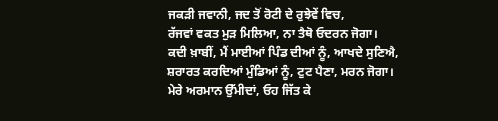ਜਕੜੀ ਜਵਾਨੀ, ਜਦ ਤੋਂ ਰੋਟੀ ਦੇ ਰੁਝੇਵੇਂ ਵਿਚ,
ਰੱਜਵਾਂ ਵਕਤ ਮੁੜ ਮਿਲਿਆ, ਨਾ ਤੈਥੋ ਓਦਰਨ ਜੋਗਾ।
ਕਦੀ ਖ਼ਾਬੀਂ, ਮੈਂ ਮਾਈਆਂ ਪਿੰਡ ਦੀਆਂ ਨੂੰ, ਆਖਦੇ ਸੁਣਿਐ,
ਸ਼ਰਾਰਤ ਕਰਦਿਆਂ ਮੁੰਡਿਆਂ ਨੂੰ, ਟੁਟ ਪੈਣਾ, ਮਰਨ ਜੋਗਾ।
ਮੇਰੇ ਅਰਮਾਨ ਉੱਮੀਦਾਂ, ਓਹ ਜਿੱਤ ਕੇ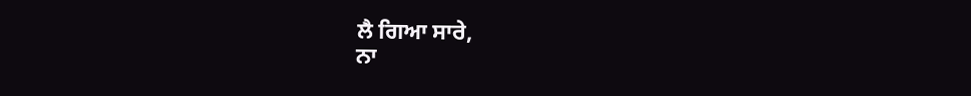ਲੈ ਗਿਆ ਸਾਰੇ,
ਨਾ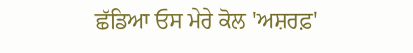ਛੱਡਿਆ ਓਸ ਮੇਰੇ ਕੋਲ 'ਅਸ਼ਰਫ਼'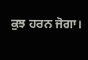ਕੁਝ ਹਰਨ ਜੋਗਾ।